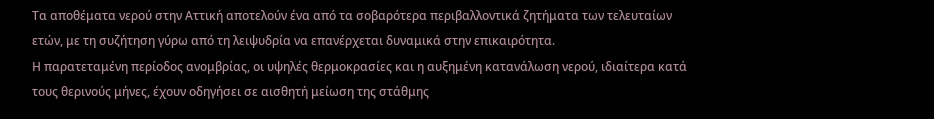Τα αποθέματα νερού στην Αττική αποτελούν ένα από τα σοβαρότερα περιβαλλοντικά ζητήματα των τελευταίων ετών, με τη συζήτηση γύρω από τη λειψυδρία να επανέρχεται δυναμικά στην επικαιρότητα.
Η παρατεταμένη περίοδος ανομβρίας, οι υψηλές θερμοκρασίες και η αυξημένη κατανάλωση νερού, ιδιαίτερα κατά τους θερινούς μήνες, έχουν οδηγήσει σε αισθητή μείωση της στάθμης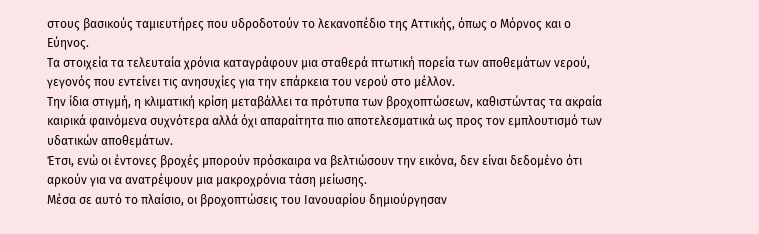στους βασικούς ταμιευτήρες που υδροδοτούν το λεκανοπέδιο της Αττικής, όπως ο Μόρνος και ο Εύηνος.
Τα στοιχεία τα τελευταία χρόνια καταγράφουν μια σταθερά πτωτική πορεία των αποθεμάτων νερού, γεγονός που εντείνει τις ανησυχίες για την επάρκεια του νερού στο μέλλον.
Την ίδια στιγμή, η κλιματική κρίση μεταβάλλει τα πρότυπα των βροχοπτώσεων, καθιστώντας τα ακραία καιρικά φαινόμενα συχνότερα αλλά όχι απαραίτητα πιο αποτελεσματικά ως προς τον εμπλουτισμό των υδατικών αποθεμάτων.
Έτσι, ενώ οι έντονες βροχές μπορούν πρόσκαιρα να βελτιώσουν την εικόνα, δεν είναι δεδομένο ότι αρκούν για να ανατρέψουν μια μακροχρόνια τάση μείωσης.
Μέσα σε αυτό το πλαίσιο, οι βροχοπτώσεις του Ιανουαρίου δημιούργησαν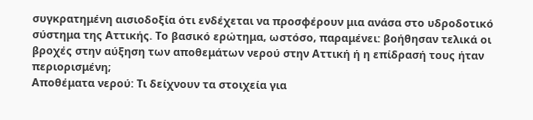συγκρατημένη αισιοδοξία ότι ενδέχεται να προσφέρουν μια ανάσα στο υδροδοτικό σύστημα της Αττικής. Το βασικό ερώτημα, ωστόσο, παραμένει: βοήθησαν τελικά οι βροχές στην αύξηση των αποθεμάτων νερού στην Αττική ή η επίδρασή τους ήταν περιορισμένη;
Αποθέματα νερού: Τι δείχνουν τα στοιχεία για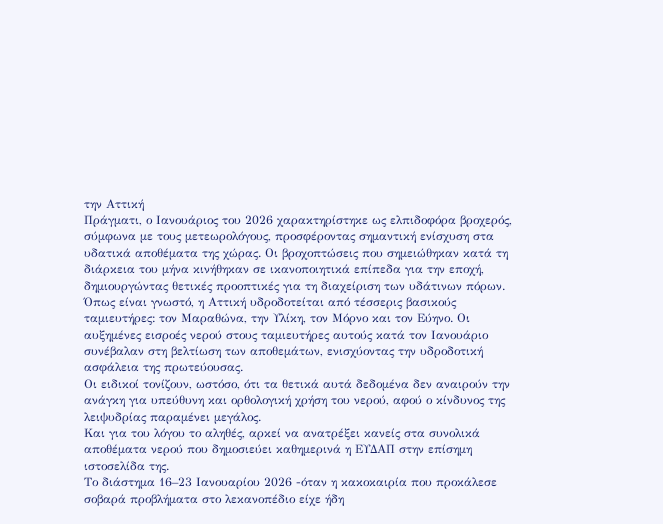την Αττική
Πράγματι, ο Ιανουάριος του 2026 χαρακτηρίστηκε ως ελπιδοφόρα βροχερός, σύμφωνα με τους μετεωρολόγους, προσφέροντας σημαντική ενίσχυση στα υδατικά αποθέματα της χώρας. Οι βροχοπτώσεις που σημειώθηκαν κατά τη διάρκεια του μήνα κινήθηκαν σε ικανοποιητικά επίπεδα για την εποχή, δημιουργώντας θετικές προοπτικές για τη διαχείριση των υδάτινων πόρων.
Όπως είναι γνωστό, η Αττική υδροδοτείται από τέσσερις βασικούς ταμιευτήρες: τον Μαραθώνα, την Υλίκη, τον Μόρνο και τον Εύηνο. Οι αυξημένες εισροές νερού στους ταμιευτήρες αυτούς κατά τον Ιανουάριο συνέβαλαν στη βελτίωση των αποθεμάτων, ενισχύοντας την υδροδοτική ασφάλεια της πρωτεύουσας.
Οι ειδικοί τονίζουν, ωστόσο, ότι τα θετικά αυτά δεδομένα δεν αναιρούν την ανάγκη για υπεύθυνη και ορθολογική χρήση του νερού, αφού ο κίνδυνος της λειψυδρίας παραμένει μεγάλος.
Και για του λόγου το αληθές, αρκεί να ανατρέξει κανείς στα συνολικά αποθέματα νερού που δημοσιεύει καθημερινά η ΕΥΔΑΠ στην επίσημη ιστοσελίδα της.
Το διάστημα 16–23 Ιανουαρίου 2026 -όταν η κακοκαιρία που προκάλεσε σοβαρά προβλήματα στο λεκανοπέδιο είχε ήδη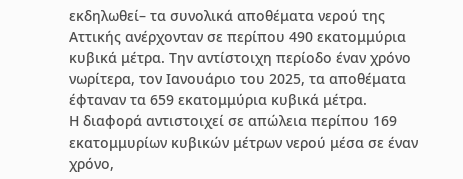εκδηλωθεί– τα συνολικά αποθέματα νερού της Αττικής ανέρχονταν σε περίπου 490 εκατομμύρια κυβικά μέτρα. Την αντίστοιχη περίοδο έναν χρόνο νωρίτερα, τον Ιανουάριο του 2025, τα αποθέματα έφταναν τα 659 εκατομμύρια κυβικά μέτρα.
Η διαφορά αντιστοιχεί σε απώλεια περίπου 169 εκατομμυρίων κυβικών μέτρων νερού μέσα σε έναν χρόνο,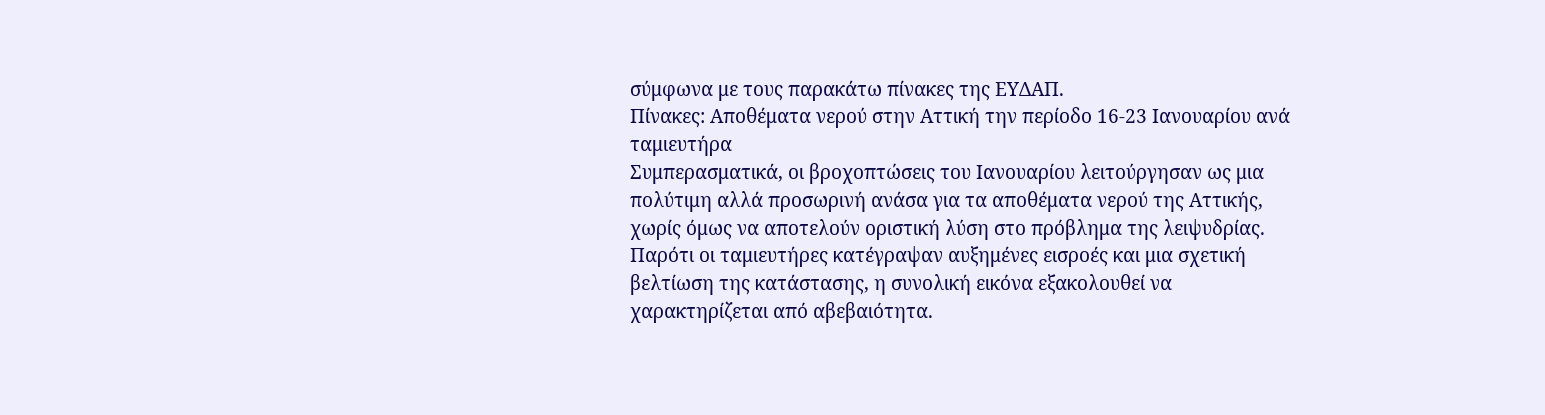σύμφωνα με τους παρακάτω πίνακες της ΕΥΔΑΠ.
Πίνακες: Αποθέματα νερού στην Αττική την περίοδο 16-23 Ιανουαρίου ανά ταμιευτήρα
Συμπερασματικά, οι βροχοπτώσεις του Ιανουαρίου λειτούργησαν ως μια πολύτιμη αλλά προσωρινή ανάσα για τα αποθέματα νερού της Αττικής, χωρίς όμως να αποτελούν οριστική λύση στο πρόβλημα της λειψυδρίας. Παρότι οι ταμιευτήρες κατέγραψαν αυξημένες εισροές και μια σχετική βελτίωση της κατάστασης, η συνολική εικόνα εξακολουθεί να χαρακτηρίζεται από αβεβαιότητα.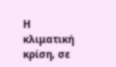Η κλιματική κρίση, σε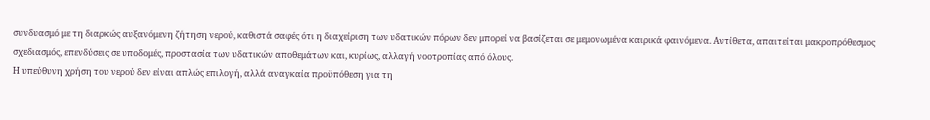συνδυασμό με τη διαρκώς αυξανόμενη ζήτηση νερού, καθιστά σαφές ότι η διαχείριση των υδατικών πόρων δεν μπορεί να βασίζεται σε μεμονωμένα καιρικά φαινόμενα. Αντίθετα, απαιτείται μακροπρόθεσμος σχεδιασμός, επενδύσεις σε υποδομές, προστασία των υδατικών αποθεμάτων και, κυρίως, αλλαγή νοοτροπίας από όλους.
Η υπεύθυνη χρήση του νερού δεν είναι απλώς επιλογή, αλλά αναγκαία προϋπόθεση για τη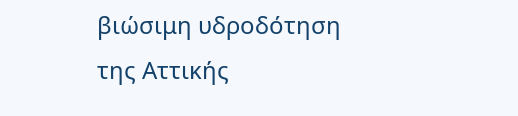βιώσιμη υδροδότηση της Αττικής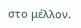στο μέλλον.